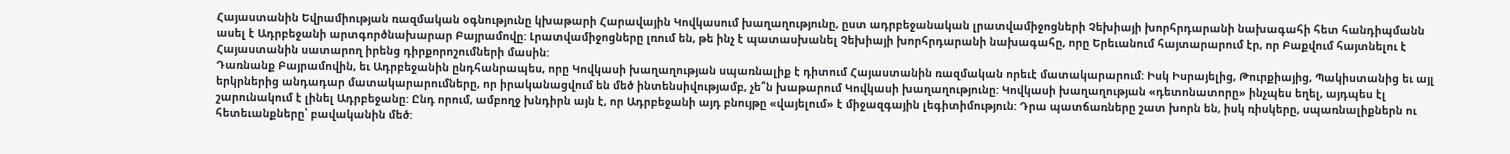Հայաստանին Եվրամիության ռազմական օգնությունը կխաթարի Հարավային Կովկասում խաղաղությունը, ըստ ադրբեջանական լրատվամիջոցների Չեխիայի խորհրդարանի նախագահի հետ հանդիպմանն ասել է Ադրբեջանի արտգործնախարար Բայրամովը: Լրատվամիջոցները լռում են, թե ինչ է պատասխանել Չեխիայի խորհրդարանի նախագահը, որը Երեւանում հայտարարում էր, որ Բաքվում հայտնելու է Հայաստանին սատարող իրենց դիրքորոշումների մասին:
Դառնանք Բայրամովին, եւ Ադրբեջանին ընդհանրապես, որը Կովկասի խաղաղության սպառնալիք է դիտում Հայաստանին ռազմական որեւէ մատակարարում: Իսկ Իսրայելից, Թուրքիայից, Պակիստանից եւ այլ երկրներից անդադար մատակարարումները, որ իրականացվում են մեծ ինտենսիվությամբ, չե՞ն խաթարում Կովկասի խաղաղությունը: Կովկասի խաղաղության «դետոնատորը» ինչպես եղել, այդպես էլ շարունակում է լինել Ադրբեջանը: Ընդ որում, ամբողջ խնդիրն այն է, որ Ադրբեջանի այդ բնույթը «վայելում» է միջազգային լեգիտիմություն: Դրա պատճառները շատ խորն են, իսկ ռիսկերը, սպառնալիքներն ու հետեւանքները՝ բավականին մեծ: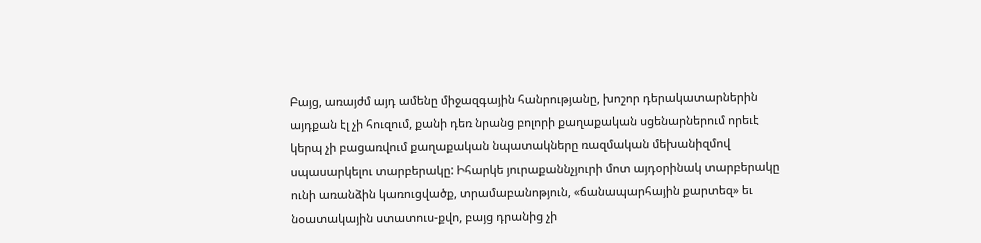Բայց, առայժմ այդ ամենը միջազգային հանրությանը, խոշոր դերակատարներին այդքան էլ չի հուզում, քանի դեռ նրանց բոլորի քաղաքական սցենարներում որեւէ կերպ չի բացառվում քաղաքական նպատակները ռազմական մեխանիզմով սպասարկելու տարբերակը: Իհարկե յուրաքաննչյուրի մոտ այդօրինակ տարբերակը ունի առանձին կառուցվածք, տրամաբանոթյուն, «ճանապարհային քարտեզ» եւ նօատակային ստատուս-քվո, բայց դրանից չի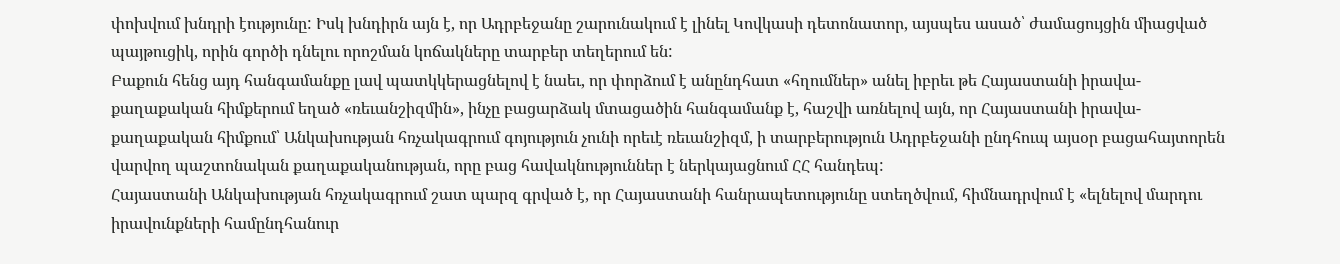փոխվում խնդրի էությունը: Իսկ խնդիրն այն է, որ Ադրբեջանը շարունակում է լինել Կովկասի դետոնատոր, այսպես ասած՝ ժամացույցին միացված պայթուցիկ, որին գործի դնելու որոշման կոճակները տարբեր տեղերում են:
Բաքուն հենց այդ հանգամանքը լավ պատկկերացնելով է նաեւ, որ փորձում է անընդհատ «հղումներ» անել իբրեւ թե Հայաստանի իրավա-քաղաքական հիմքերում եղած «ռեւանշիզմին», ինչը բացարձակ մտացածին հանգամանք է, հաշվի առնելով այն, որ Հայաստանի իրավա-քաղաքական հիմքում՝ Անկախության հռչակագրում գոյություն չունի որեւէ ռեւանշիզմ, ի տարբերություն Ադրբեջանի ընդհուպ այսօր բացահայտորեն վարվող պաշտոնական քաղաքականության, որը բաց հավակնություններ է ներկայացնում ՀՀ հանդեպ:
Հայաստանի Անկախության հռչակագրում շատ պարզ գրված է, որ Հայաստանի հանրապետությունը ստեղծվում, հիմնադրվում է «ելնելով մարդու իրավունքների համընդհանուր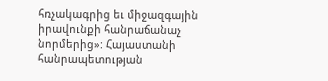հռչակագրից եւ միջազգային իրավունքի հանրաճանաչ նորմերից»: Հայաստանի հանրապետության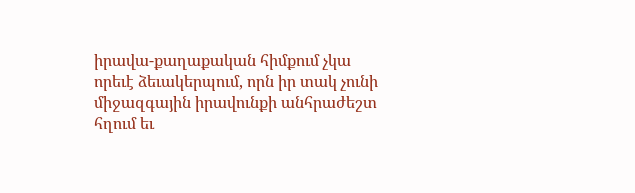իրավա-քաղաքական հիմքում չկա որեւէ ձեւակերպում, որն իր տակ չունի միջազգային իրավունքի անհրաժեշտ հղում եւ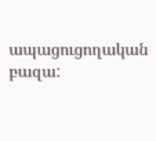ապացուցողական բազա: